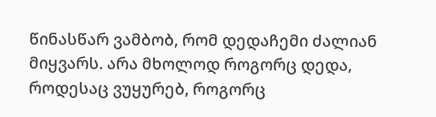წინასწარ ვამბობ, რომ დედაჩემი ძალიან მიყვარს. არა მხოლოდ როგორც დედა, როდესაც ვუყურებ, როგორც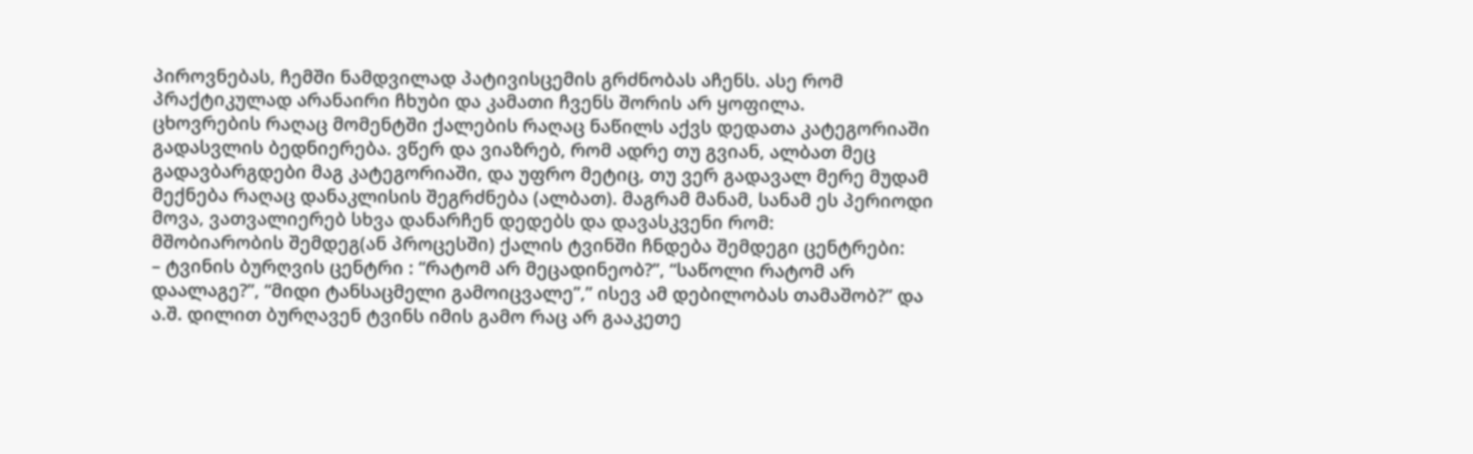პიროვნებას, ჩემში ნამდვილად პატივისცემის გრძნობას აჩენს. ასე რომ პრაქტიკულად არანაირი ჩხუბი და კამათი ჩვენს შორის არ ყოფილა.
ცხოვრების რაღაც მომენტში ქალების რაღაც ნაწილს აქვს დედათა კატეგორიაში გადასვლის ბედნიერება. ვწერ და ვიაზრებ, რომ ადრე თუ გვიან, ალბათ მეც გადავბარგდები მაგ კატეგორიაში, და უფრო მეტიც, თუ ვერ გადავალ მერე მუდამ მექნება რაღაც დანაკლისის შეგრძნება (ალბათ). მაგრამ მანამ, სანამ ეს პერიოდი მოვა, ვათვალიერებ სხვა დანარჩენ დედებს და დავასკვენი რომ:
მშობიარობის შემდეგ(ან პროცესში) ქალის ტვინში ჩნდება შემდეგი ცენტრები:
– ტვინის ბურღვის ცენტრი : “რატომ არ მეცადინეობ?”, “საწოლი რატომ არ დაალაგე?”, “მიდი ტანსაცმელი გამოიცვალე”,” ისევ ამ დებილობას თამაშობ?” და ა.შ. დილით ბურღავენ ტვინს იმის გამო რაც არ გააკეთე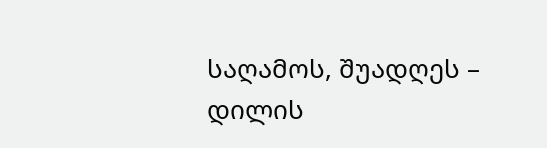საღამოს, შუადღეს – დილის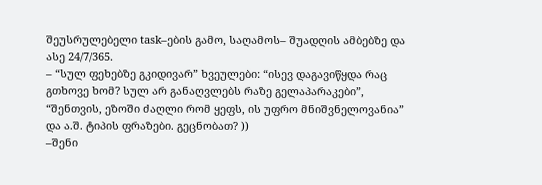შეუსრულებელი task–ების გამო, საღამოს– შუადღის ამბებზე და ასე 24/7/365.
– “სულ ფეხებზე გკიდივარ” ხვეულები: “ისევ დაგავიწყდა რაც გთხოვე ხომ? სულ არ განაღვლებს რაზე გელაპარაკები”, “შენთვის, ეზოში ძაღლი რომ ყეფს, ის უფრო მნიშვნელოვანია” და ა.შ. ტიპის ფრაზები. გეცნობათ? ))
–შენი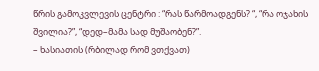წრის გამოკვლევის ცენტრი : “რას წარმოადგენს? “, “რა ოჯახის შვილია?”, “დედ–მამა სად მუშაობენ?”.
– ხასიათის (რბილად რომ ვთქვათ)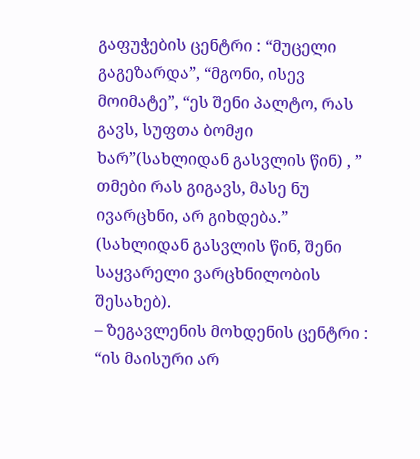გაფუჭების ცენტრი : “მუცელი გაგეზარდა”, “მგონი, ისევ მოიმატე”, “ეს შენი პალტო, რას გავს, სუფთა ბომჟი ხარ”(სახლიდან გასვლის წინ) , ” თმები რას გიგავს, მასე ნუ ივარცხნი, არ გიხდება.” (სახლიდან გასვლის წინ, შენი საყვარელი ვარცხნილობის შესახებ).
– ზეგავლენის მოხდენის ცენტრი : “ის მაისური არ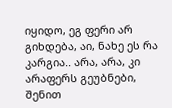იყიდო, ეგ ფერი არ გიხდება, აი, ნახე ეს რა კარგია.. არა, არა, კი არაფერს გეუბნები, შენით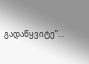გადაწყვიტე”…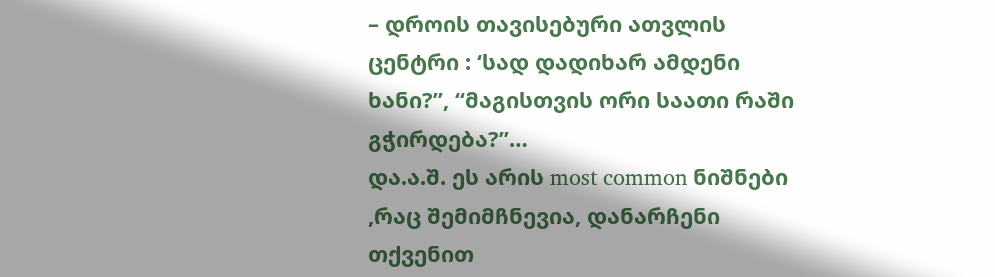– დროის თავისებური ათვლის ცენტრი : ‘სად დადიხარ ამდენი ხანი?”, “მაგისთვის ორი საათი რაში გჭირდება?”…
და.ა.შ. ეს არის most common ნიშნები ,რაც შემიმჩნევია, დანარჩენი თქვენით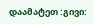დაამატეთ :გივი: